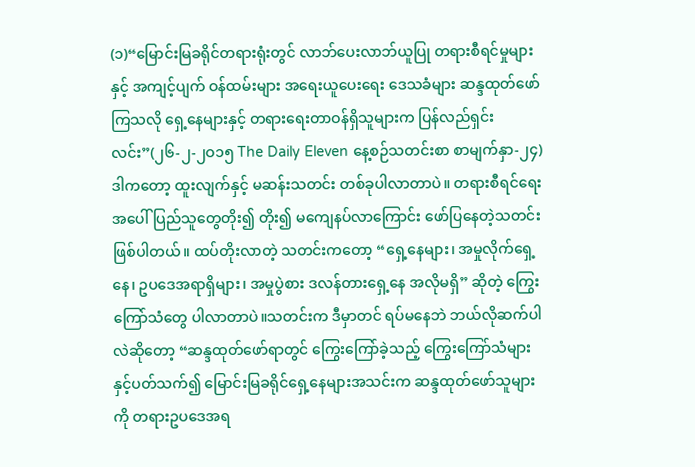(၁)“မြောင်းမြခရိုင်တရားရုံးတွင် လာဘ်ပေးလာဘ်ယူပြု တရားစီရင်မှုများနှင့် အကျင့်ပျက် ဝန်ထမ်းများ အရေးယူပေးရေး ဒေသခံများ ဆန္ဒထုတ်ဖော်ကြသလို ရှေ့နေများနှင့် တရားရေးတာဝန်ရှိသူများက ပြန်လည်ရှင်းလင်း”(၂၆-၂-၂ဝ၁၅ The Daily Eleven နေ့စဉ်သတင်းစာ စာမျက်နှာ-၂၄)ဒါကတော့ ထူးလျက်နှင့် မဆန်းသတင်း တစ်ခုပါလာတာပဲ။ တရားစီရင်ရေးအပေါ် ပြည်သူတွေတိုး၍ တိုး၍ မကျေနပ်လာကြောင်း ဖော်ပြနေတဲ့သတင်း ဖြစ်ပါတယ်။ ထပ်တိုးလာတဲ့ သတင်းကတော့ “ရှေ့နေများ၊ အမှုလိုက်ရှေ့နေ၊ ဥပဒေအရာရှိများ၊ အမှုပွဲစား ဒလန်တားရှေ့နေ အလိုမရှိ” ဆိုတဲ့ ကြွေးကြော်သံတွေ ပါလာတာပဲ။သတင်းက ဒီမှာတင် ရပ်မနေဘဲ ဘယ်လိုဆက်ပါလဲဆိုတော့ “ဆန္ဒထုတ်ဖော်ရာတွင် ကြွေးကြော်ခဲ့သည့် ကြွေးကြော်သံများ နှင့်ပတ်သက်၍ မြောင်းမြခရိုင်ရှေ့နေများအသင်းက ဆန္ဒထုတ်ဖော်သူများကို တရားဥပဒေအရ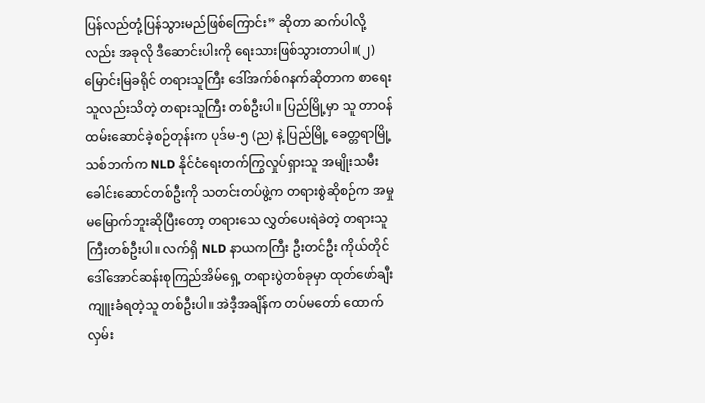ပြန်လည်တုံ့ပြန်သွားမည်ဖြစ်ကြောင်း” ဆိုတာ ဆက်ပါလို့လည်း အခုလို ဒီဆောင်းပါးကို ရေးသားဖြစ်သွားတာပါ။(၂)မြောင်းမြခရိုင် တရားသူကြီး ဒေါ်အက်စ်ဂနက်ဆိုတာက စာရေးသူလည်းသိတဲ့ တရားသူကြီး တစ်ဦးပါ။ ပြည်မြို့မှာ သူ တာဝန်ထမ်းဆောင်ခဲ့စဉ်တုန်းက ပုဒ်မ-၅ (ည) နဲ့ ပြည်မြို့ ခေတ္တရာမြို့သစ်ဘက်က NLD နိုင်ငံရေးတက်ကြွလှုပ်ရှားသူ အမျိုးသမီးခေါင်းဆောင်တစ်ဦးကို သတင်းတပ်ဖွဲ့က တရားစွဲဆိုစဉ်က အမှုမမြောက်ဘူးဆိုပြီးတော့ တရားသေ လွှတ်ပေးရဲခဲတဲ့ တရားသူကြီးတစ်ဦးပါ။ လက်ရှိ NLD နာယကကြီး ဦးတင်ဦး ကိုယ်တိုင် ဒေါ်အောင်ဆန်းစုကြည်အိမ်ရှေ့ တရားပွဲတစ်ခုမှာ ထုတ်ဖော်ချီးကျူးခံရတဲ့သူ တစ်ဦးပါ။ အဲဒီ့အချိန်က တပ်မတော် ထောက်လှမ်း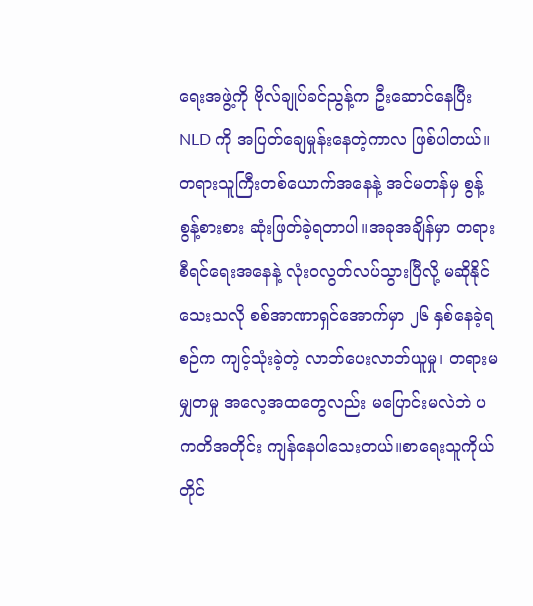ရေးအဖွဲ့ကို ဗိုလ်ချုပ်ခင်ညွန့်က ဦးဆောင်နေပြီး NLD ကို အပြတ်ချေမှုန်းနေတဲ့ကာလ ဖြစ်ပါတယ်။ တရားသူကြီးတစ်ယောက်အနေနဲ့ အင်မတန်မှ စွန့်စွန့်စားစား ဆုံးဖြတ်ခဲ့ရတာပါ။အခုအချိန်မှာ တရားစီရင်ရေးအနေနဲ့ လုံးဝလွတ်လပ်သွားပြီလို့ မဆိုနိုင်သေးသလို စစ်အာဏာရှင်အောက်မှာ ၂၆ နှစ်နေခဲ့ရစဉ်က ကျင့်သုံးခဲ့တဲ့ လာဘ်ပေးလာဘ်ယူမှု၊ တရားမမျှတမှု အလေ့အထတွေလည်း မပြောင်းမလဲဘဲ ပကတိအတိုင်း ကျန်နေပါသေးတယ်။စာရေးသူကိုယ်တိုင်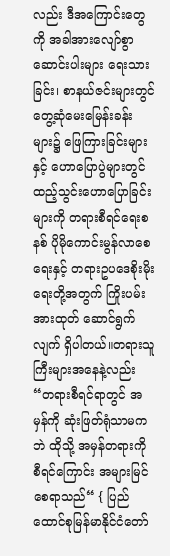လည်း ဒီအကြောင်းတွေကို အခါအားလျော်စွာ ဆောင်းပါးများ ရေးသားခြင်း၊ စာနယ်ဇင်းများတွင် တွေ့ဆုံမေးမြေန်းခန်းများ၌ ဖြေကြားခြင်းများနှင့် ဟောပြောပွဲများတွင် ထည့်သွင်းဟောပြောခြင်းများကို တရားစီရင်ရေးစနစ် ပိုမိုကောင်းမွန်လာစေရေးနှင့် တရားဥပဒေစိုးမိုးရေးတို့အတွက် ကြိုးပမ်းအားထုတ် ဆောင်ရွက်လျက် ရှိပါတယ်။တရားသူကြီးများအနေနဲ့လည်း “တရားစီရင်ရာတွင် အမှန်ကို ဆုံးဖြတ်ရုံသာမကဘဲ ထိုသို့ အမှန်တရားကို စီရင်ကြောင်း အများမြင်စေရာသည်“ { ပြည်ထောင်စုမြန်မာနိုင်ငံတော်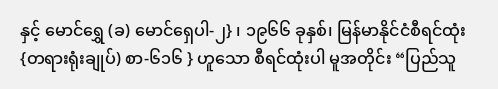နှင့် မောင်ရွှေ (ခ) မောင်ရှေပါ-၂} ၊ ၁၉၆၆ ခုနှစ်၊ မြန်မာနိုင်ငံစီရင်ထုံး {တရားရုံးချုပ်) စာ-၆၁၆ } ဟူသော စီရင်ထုံးပါ မူအတိုင်း “ပြည်သူ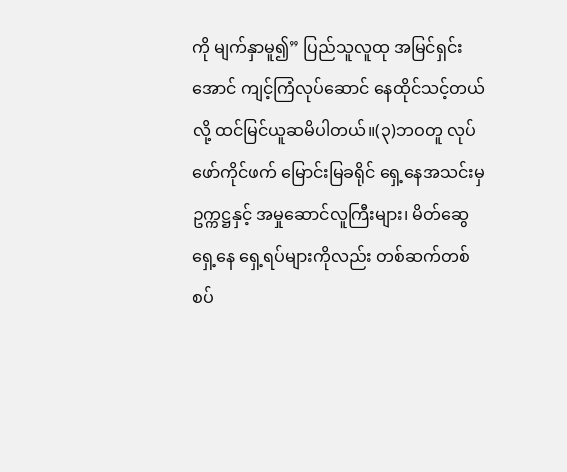ကို မျက်နှာမူ၍” ပြည်သူလူထု အမြင်ရှင်းအောင် ကျင့်ကြံလုပ်ဆောင် နေထိုင်သင့်တယ်လို့ ထင်မြင်ယူဆမိပါတယ်။(၃)ဘဝတူ လုပ်ဖော်ကိုင်ဖက် မြောင်းမြခရိုင် ရှေ့နေအသင်းမှ ဥက္ကဋ္ဌနှင့် အမှုဆောင်လူကြီးများ၊ မိတ်ဆွေရှေ့နေ ရှေ့ရပ်များကိုလည်း တစ်ဆက်တစ်စပ်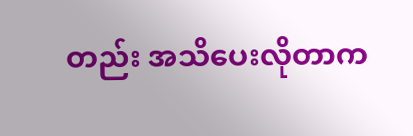တည်း အသိပေးလိုတာက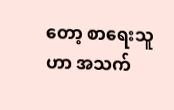တော့ စာရေးသူဟာ အသက်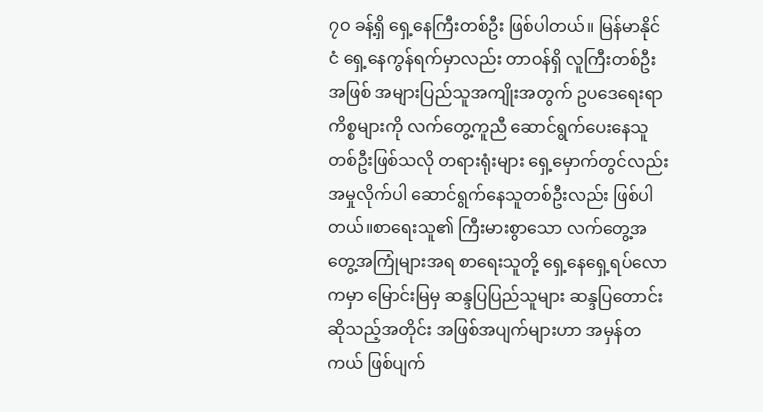၇ဝ ခန့်ရှိ ရှေ့နေကြီးတစ်ဦး ဖြစ်ပါတယ်။ မြန်မာနိုင်ငံ ရှေ့နေကွန်ရက်မှာလည်း တာဝန်ရှိ လူကြီးတစ်ဦးအဖြစ် အများပြည်သူအကျိုးအတွက် ဥပဒေရေးရာကိစ္စများကို လက်တွေ့ကူညီ ဆောင်ရွက်ပေးနေသူတစ်ဦးဖြစ်သလို တရားရုံးများ ရှေ့မှောက်တွင်လည်း အမှုလိုက်ပါ ဆောင်ရွက်နေသူတစ်ဦးလည်း ဖြစ်ပါတယ်။စာရေးသူ၏ ကြီးမားစွာသော လက်တွေ့အတွေ့အကြုံများအရ စာရေးသူတို့ ရှေ့နေရှေ့ရပ်လောကမှာ မြောင်းမြမှ ဆန္ဒပြပြည်သူများ ဆန္ဒပြတောင်းဆိုသည့်အတိုင်း အဖြစ်အပျက်များဟာ အမှန်တကယ် ဖြစ်ပျက်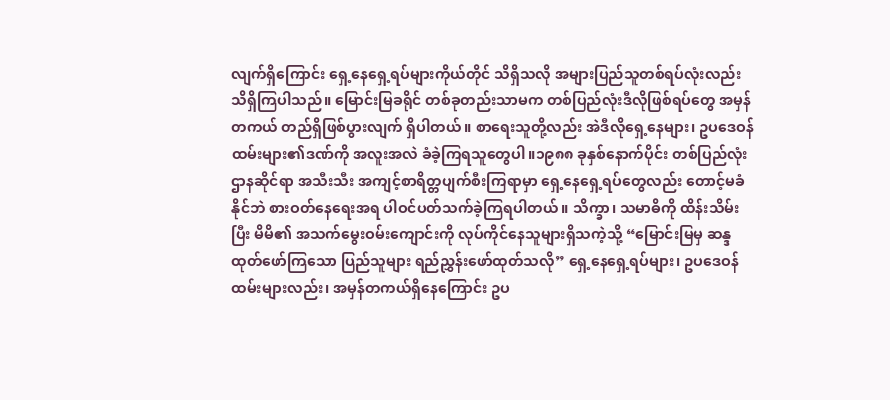လျက်ရှိကြောင်း ရှေ့နေရှေ့ရပ်များကိုယ်တိုင် သိရှိသလို အများပြည်သူတစ်ရပ်လုံးလည်း သိရှိကြပါသည်။ မြောင်းမြခရိုင် တစ်ခုတည်းသာမက တစ်ပြည်လုံးဒီလိုဖြစ်ရပ်တွေ အမှန်တကယ် တည်ရှိဖြစ်ပွားလျက် ရှိပါတယ်။ စာရေးသူတို့လည်း အဲဒီလိုရှေ့နေများ၊ ဥပဒေဝန်ထမ်းများ၏ဒဏ်ကို အလူးအလဲ ခံခဲ့ကြရသူတွေပါ။၁၉၈၈ ခုနှစ်နောက်ပိုင်း တစ်ပြည်လုံး ဌာနဆိုင်ရာ အသီးသီး အကျင့်စာရိတ္တပျက်စီးကြရာမှာ ရှေ့နေရှေ့ရပ်တွေလည်း တောင့်မခံနိုင်ဘဲ စားဝတ်နေရေးအရ ပါဝင်ပတ်သက်ခဲ့ကြရပါတယ်။ သိက္ခာ၊ သမာဓိကို ထိန်းသိမ်းပြီး မိမိ၏ အသက်မွေးဝမ်းကျောင်းကို လုပ်ကိုင်နေသူများရှိသကဲ့သို့ “မြောင်းမြမှ ဆန္ဒထုတ်ဖော်ကြသော ပြည်သူများ ရည်ညွှန်းဖော်ထုတ်သလို” ရှေ့နေရှေ့ရပ်များ၊ ဥပဒေဝန်ထမ်းများလည်း၊ အမှန်တကယ်ရှိနေကြောင်း ဥပ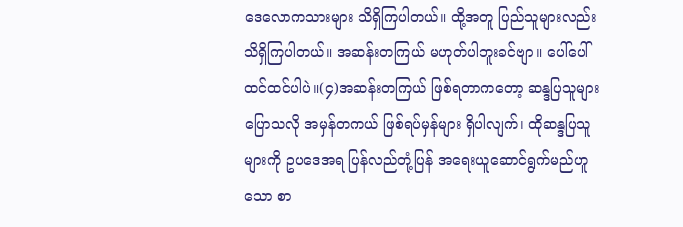ဒေလောကသားများ သိရှိကြပါတယ်။ ထို့အတူ ပြည်သူများလည်း သိရှိကြပါတယ်။ အဆန်းတကြယ် မဟုတ်ပါဘူးခင်ဗျာ။ ပေါ်ပေါ်ထင်ထင်ပါပဲ။(၄)အဆန်းတကြယ် ဖြစ်ရတာကတော့ ဆန္ဒပြသူများပြောသလို အမှန်တကယ် ဖြစ်ရပ်မှန်များ ရှိပါလျက်၊ ထိုဆန္ဒပြသူများကို ဥပဒေအရ ပြန်လည်တုံ့ပြန် အရေးယူဆောင်ရွက်မည်ဟူသော စာ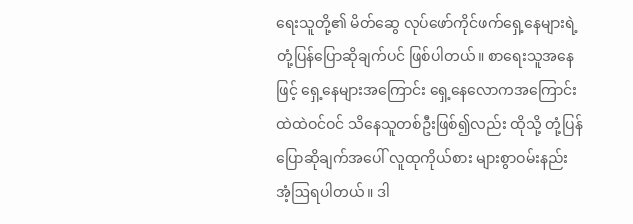ရေးသူတို့၏ မိတ်ဆွေ လုပ်ဖော်ကိုင်ဖက်ရှေ့နေများရဲ့ တုံ့ပြန်ပြောဆိုချက်ပင် ဖြစ်ပါတယ်။ စာရေးသူအနေဖြင့် ရှေ့နေများအကြောင်း ရှေ့နေလောကအကြောင်း ထဲထဲဝင်ဝင် သိနေသူတစ်ဦးဖြစ်၍လည်း ထိုသို့ တုံ့ပြန်ပြောဆိုချက်အပေါ် လူထုကိုယ်စား များစွာဝမ်းနည်း အံ့ဩရပါတယ်။ ဒါ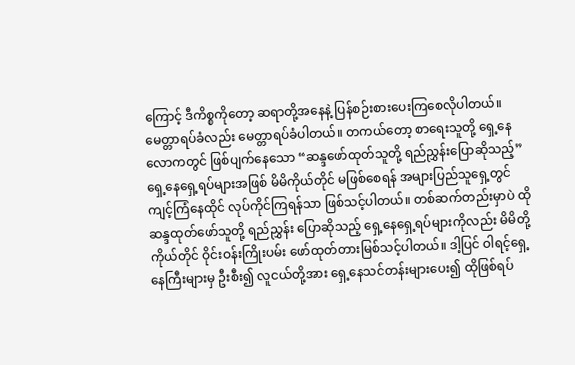ကြောင့် ဒီကိစ္စကိုတော့ ဆရာတို့အနေနဲ့ ပြန်စဉ်းစားပေးကြစေလိုပါတယ်။ မေတ္တာရပ်ခံလည်း မေတ္တာရပ်ခံပါတယ်။ တကယ်တော့ စာရေးသူတို့ ရှေ့နေလောကတွင် ဖြစ်ပျက်နေသော “ဆန္ဒဖော်ထုတ်သူတို့ ရည်ညွှန်းပြောဆိုသည့်” ရှေ့နေရှေ့ရပ်များအဖြစ် မိမိကိုယ်တိုင် မဖြစ်စေရန် အများပြည်သူရှေ့တွင် ကျင့်ကြံနေထိုင် လုပ်ကိုင်ကြရန်သာ ဖြစ်သင့်ပါတယ်။ တစ်ဆက်တည်းမှာပဲ ထိုဆန္ဒထုတ်ဖော်သူတို့ ရည်ညွှန်း ပြောဆိုသည့် ရှေ့နေရှေ့ရပ်များကိုလည်း မိမိတို့ကိုယ်တိုင် ဝိုင်းဝန်းကြိုးပမ်း ဖော်ထုတ်တားမြစ်သင့်ပါတယ်။ ဒါ့ပြင် ဝါရင့်ရှေ့နေကြီးများမှ ဦးစီး၍ လူငယ်တို့အား ရှေ့နေသင်တန်းများပေး၍ ထိုဖြစ်ရပ်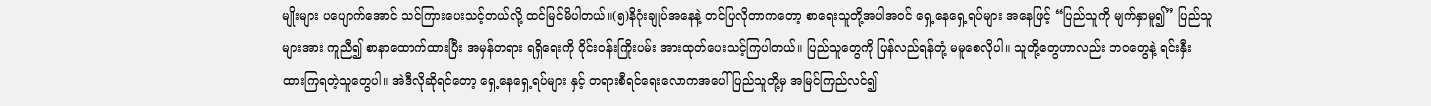မျိုးများ ပပျောက်အောင် သင်ကြားပေးသင့်တယ်လို့ ထင်မြင်မိပါတယ်။(၅)နိဂုံးချုပ်အနေနဲ့ တင်ပြလိုတာကတော့ စာရေးသူတို့အပါအဝင် ရှေ့နေရှေ့ရပ်များ အနေဖြင့် “ပြည်သူကို မျက်နှာမူ၍” ပြည်သူများအား ကူညီ၍ စာနာထောက်ထားပြီး အမှန်တရား ရရှိရေးကို ဝိုင်းဝန်းကြိုးပမ်း အားထုတ်ပေးသင့်ကြပါတယ်။ ပြည်သူတွေကို ပြန်လည်ရန်တုံ့ မမူစေလိုပါ။ သူတို့တွေဟာလည်း ဘဝတွေနဲ့ ရင်းနှီးထားကြရတဲ့သူတွေပါ။ အဲဒီလိုဆိုရင်တော့ ရှေ့နေရှေ့ရပ်များ နှင့် တရားစီရင်ရေးလောကအပေါ် ပြည်သူတို့မှ အမြင်ကြည်လင်၍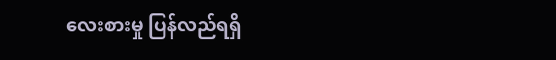လေးစားမှု ပြန်လည်ရရှိ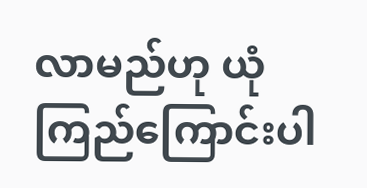လာမည်ဟု ယုံကြည်ကြောင်းပါ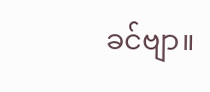ခင်ဗျာ။